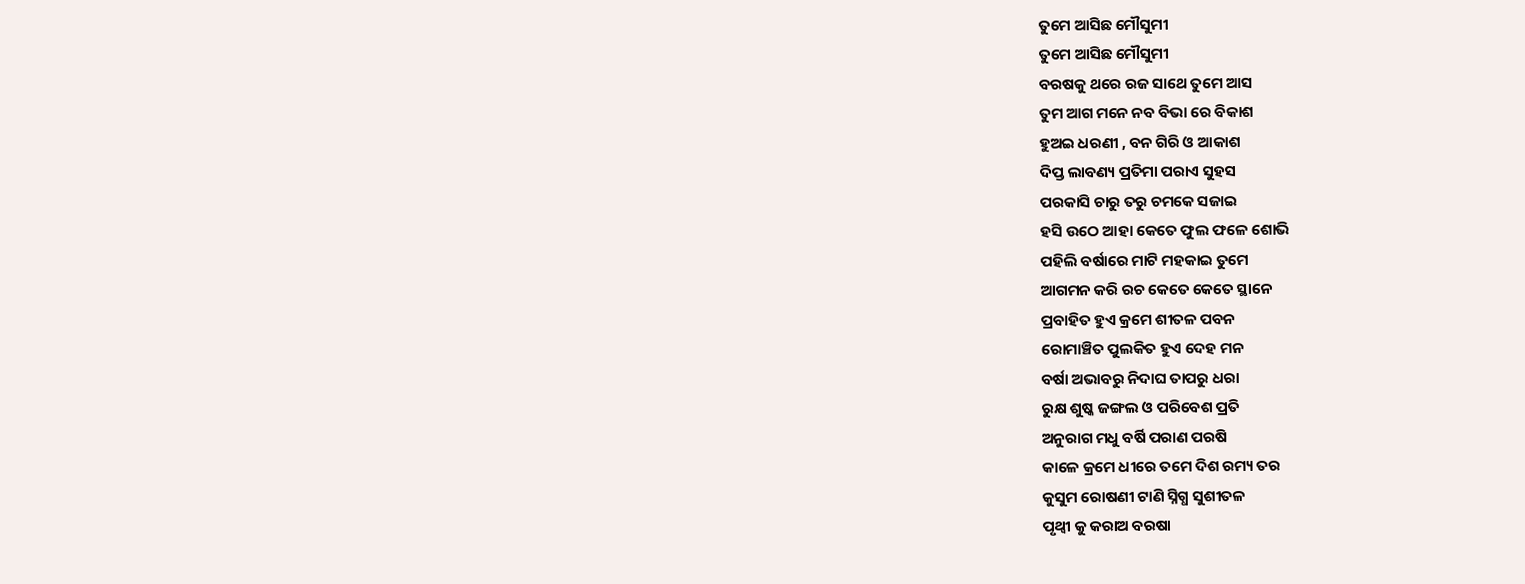ତୁମେ ଆସିଛ ମୌସୁମୀ
ତୁମେ ଆସିଛ ମୌସୁମୀ
ବରଷକୁ ଥରେ ରଜ ସାଥେ ତୁମେ ଆସ
ତୁମ ଆଗ ମନେ ନବ ବିଭା ରେ ବିକାଶ
ହୁଅଇ ଧରଣୀ , ବନ ଗିରି ଓ ଆକାଶ
ଦିପ୍ତ ଲାବଣ୍ୟ ପ୍ରତିମା ପରାଏ ସୁହସ
ପରକାସି ଚାରୁ ତରୁ ଚମକେ ସଜାଇ
ହସି ଉଠେ ଆହା କେତେ ଫୁଲ ଫଳେ ଶୋଭି
ପହିଲି ବର୍ଷାରେ ମାଟି ମହକାଇ ତୁମେ
ଆଗମନ କରି ରଚ କେତେ କେତେ ସ୍ଥାନେ
ପ୍ରବାହିତ ହୁଏ କ୍ରମେ ଶୀତଳ ପବନ
ରୋମାଞ୍ଚିତ ପୁଲକିତ ହୁଏ ଦେହ ମନ
ବର୍ଷା ଅଭାବରୁ ନିଦାଘ ତାପରୁ ଧରା
ରୁକ୍ଷ ଶୁଷ୍କ ଜଙ୍ଗଲ ଓ ପରିବେଶ ପ୍ରତି
ଅନୁରାଗ ମଧୁ ବର୍ଷି ପରାଣ ପରଷି
କାଳେ କ୍ରମେ ଧୀରେ ତମେ ଦିଶ ରମ୍ୟ ତର
କୁସୁମ ରୋଷଣୀ ଟାଣି ସ୍ନିଗ୍ଧ ସୁଶୀତଳ
ପୃଥ୍ବୀ କୁ କରାଅ ବରଷା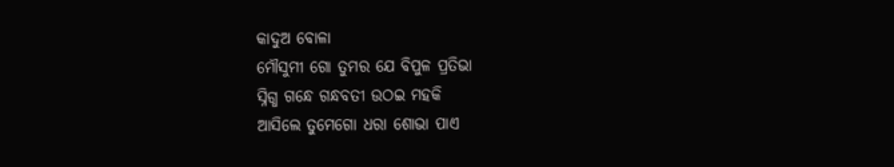କାଦୁଅ ବୋଳା
ମୌସୁମୀ ଗୋ ତୁମର ଯେ ବିପୁଳ ପ୍ରତିଭା
ସ୍ନିଗ୍ଧ ଗନ୍ଧେ ଗନ୍ଧବତୀ ଉଠଇ ମହକି
ଆସିଲେ ତୁମେଗୋ ଧରା ଶୋଭା ପାଏ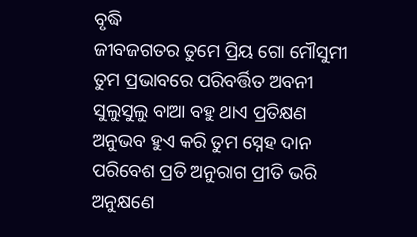ବୃଦ୍ଧି
ଜୀବଜଗତର ତୁମେ ପ୍ରିୟ ଗୋ ମୌସୁମୀ
ତୁମ ପ୍ରଭାବରେ ପରିବର୍ତ୍ତିତ ଅବନୀ
ସୁଲୁସୁଲୁ ବାଆ ବହୁ ଥାଏ ପ୍ରତିକ୍ଷଣ
ଅନୁଭବ ହୁଏ କରି ତୁମ ସ୍ନେହ ଦାନ
ପରିବେଶ ପ୍ରତି ଅନୁରାଗ ପ୍ରୀତି ଭରି
ଅନୁକ୍ଷଣେ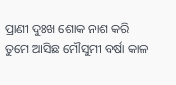ପ୍ରାଣୀ ଦୁଃଖ ଶୋକ ନାଶ କରି
ତୁମେ ଆସିଛ ମୌସୁମୀ ବର୍ଷା କାଳ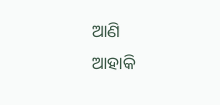ଆଣି
ଆହାକି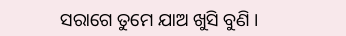ସରାଗେ ତୁମେ ଯାଅ ଖୁସି ବୁଣି ।